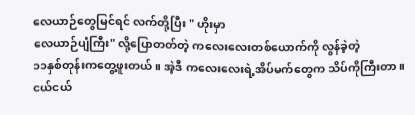လေယာဉ်တွေမြင်ရင် လက်တို့ပြီး " ဟိုးမှာ
လေယာဉ်ပျံကြီး" လို့ပြောတတ်တဲ့ ကလေးလေးတစ်ယောက်ကို လွန်ခဲ့တဲ့
၁၁နှစ်တုန်းကတွေ့ဖူးတယ်။ အဲ့ဒီ ကလေးလေးရဲ့အိပ်မက်တွေက သိပ်ကိုကြီးတာ။ ငယ်ငယ်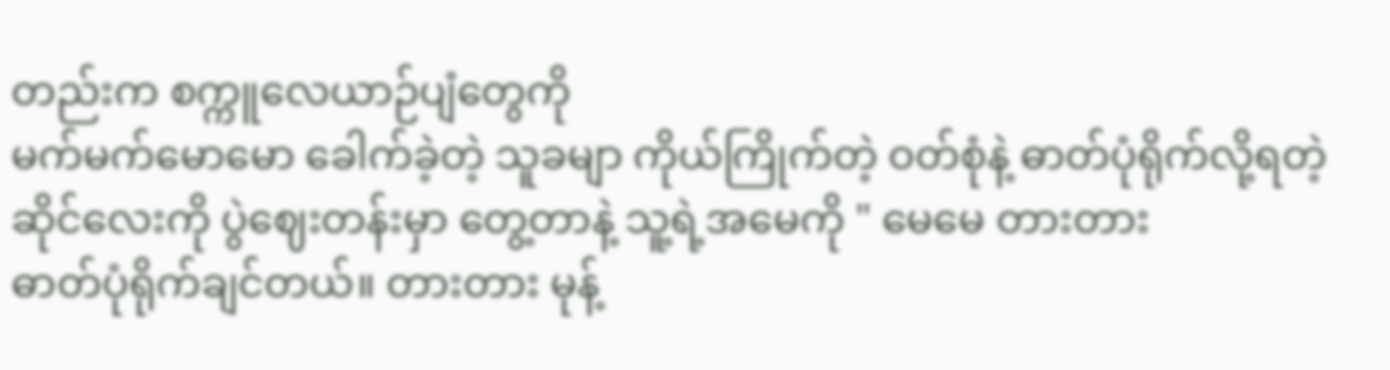တည်းက စက္ကူလေယာဉ်ပျံတွေကို
မက်မက်မောမော ခေါက်ခဲ့တဲ့ သူခမျာ ကိုယ်ကြိုက်တဲ့ ဝတ်စုံနဲ့ ဓာတ်ပုံရိုက်လို့ရတဲ့
ဆိုင်လေးကို ပွဲဈေးတန်းမှာ တွေ့တာနဲ့ သူ့ရဲ့အမေကို " မေမေ တားတား
ဓာတ်ပုံရိုက်ချင်တယ်။ တားတား မုန့်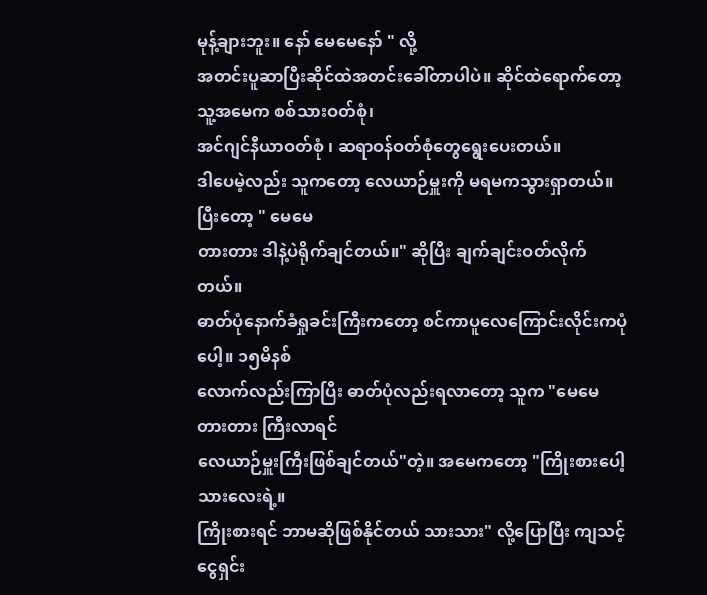မုန့်ချားဘူး။ နော် မေမေနော် " လို့
အတင်းပူဆာပြီးဆိုင်ထဲအတင်းခေါ်တာပါပဲ။ ဆိုင်ထဲရောက်တော့ သူ့အမေက စစ်သားဝတ်စုံ၊
အင်ဂျင်နီယာဝတ်စုံ ၊ ဆရာဝန်ဝတ်စုံတွေရွေးပေးတယ်။
ဒါပေမဲ့လည်း သူကတော့ လေယာဉ်မှူးကို မရမကသွားရှာတယ်။ ပြီးတော့ " မေမေ
တားတား ဒါနဲ့ပဲရိုက်ချင်တယ်။" ဆိုပြီး ချက်ချင်းဝတ်လိုက်တယ်။
ဓာတ်ပုံနောက်ခံရှုခင်းကြီးကတော့ စင်ကာပူလေကြောင်းလိုင်းကပုံပေါ့။ ၁၅မိနစ်
လောက်လည်းကြာပြီး ဓာတ်ပုံလည်းရလာတော့ သူက "မေမေ တားတား ကြီးလာရင်
လေယာဉ်မှူးကြီးဖြစ်ချင်တယ်"တဲ့။ အမေကတော့ "ကြိုးစားပေါ့ သားလေးရဲ့။
ကြိုးစားရင် ဘာမဆိုဖြစ်နိုင်တယ် သားသား" လို့ပြောပြီး ကျသင့်ငွေရှင်း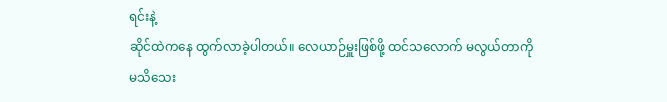ရင်းနဲ့
ဆိုင်ထဲကနေ ထွက်လာခဲ့ပါတယ်။ လေယာဉ်မှူးဖြစ်ဖို့ ထင်သလောက် မလွယ်တာကို မသိသေး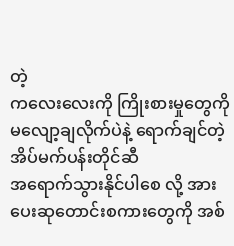တဲ့
ကလေးလေးကို ကြိုးစားမှုတွေကို မလျော့ချလိုက်ပဲနဲ့ ရောက်ချင်တဲ့ အိပ်မက်ပန်းတိုင်ဆီ
အရောက်သွားနိုင်ပါစေ လို့ အားပေးဆုတောင်းစကားတွေကို အစ်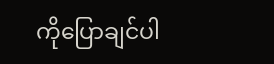ကိုပြောချင်ပါ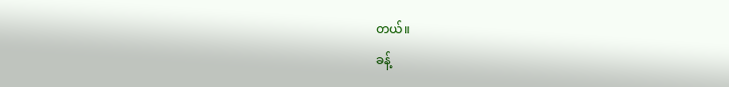တယ်။
ခန့်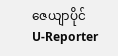ဇေယျာပိုင်
U-Reporter